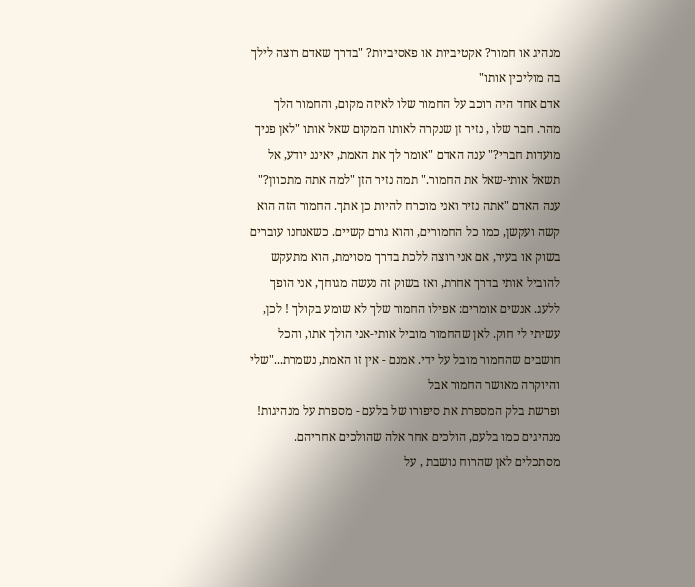מנהיג או חמור? אקטיביות או פאסיביות? "בדרך שאדם רוצה לילך בה מוליכין אותו"
אדם אחד היה רוכב על החמור שלו לאיזה מקום, והחמור הלך מהר. חבר שלו , נזיר זן שנקרה לאותו המקום שאל אותו "לאן פניך מועדות חברי?" ענה האדם "אומר לך את האמת, יאיננ יודע, אל תשאל אותי-שאל את החמור." תמה נזיר הזן "למה אתה מתכוון?" ענה האדם "אתה נזיר ואני מוכרח להיות כן אתך. החמור הזה הוא קשה ועקשן, כמו כל החמורים, והוא גורם קשיים. כשאנחנו עוברים בשוק או בעיר, אם אני רוצה ללכת בדרך מסוימת, הוא מתעקש להוביל אותי בדרך אחרת, ואז בשוק זה נעשה מגוחך, אני הופך ללעג. אנשים אומרים: אפילו החמור שלך לא שומע בקולך ! לכן, עשיתי לי חוק. לאן שהחמור מוביל אותי-אני הולך אתו, והכל חושבים שהחמור מובל על ידי. אמנם - אין זו האמת, נשמרת..."שלי והיוקרה מאושר החמור אבל
ופרשת בלק המספרת את סיפורו של בלעם - מספרת על מנהיגות! מנהיגים כמו בלעם, הולכים אחר אלה שהולכים אחריהם. מסתכלים לאן שהרוח נושבת , על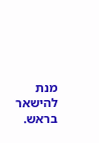מנת להישאר בראש.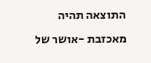התוצאה תהיה מאכזבת -אושר של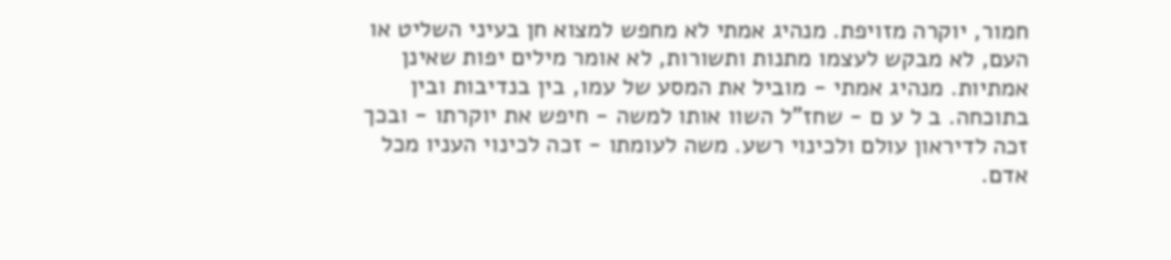חמור, יוקרה מזויפת. מנהיג אמתי לא מחפש למצוא חן בעיני השליט או העם, לא מבקש לעצמו מתנות ותשורות, לא אומר מילים יפות שאינן אמתיות. מנהיג אמתי - מוביל את המסע של עמו, בין בנדיבות ובין בתוכחה. ב ל ע ם - שחז"ל השוו אותו למשה - חיפש את יוקרתו - ובכך זכה לדיראון עולם ולכינוי רשע. משה לעומתו - זכה לכינוי העניו מכל אדם.